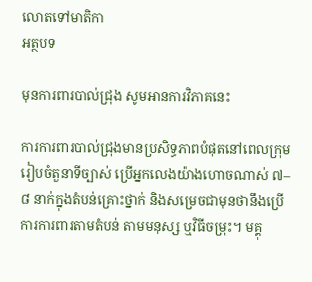លោតទៅមាតិកា
អត្ថបទ

មុនការពារបាល់ជ្រុង សូមអានការវិភាគនេះ

ការការពារបាល់ជ្រុងមានប្រសិទ្ធភាពបំផុតនៅពេលក្រុមរៀបចំតួនាទីច្បាស់ ប្រើអ្នកលេងយ៉ាងហោចណាស់ ៧–៨ នាក់ក្នុងតំបន់គ្រោះថ្នាក់ និងសម្រេចជាមុនថានឹងប្រើការការពារតាមតំបន់ តាមមនុស្ស ឬវិធីចម្រុះ។ មគ្គុ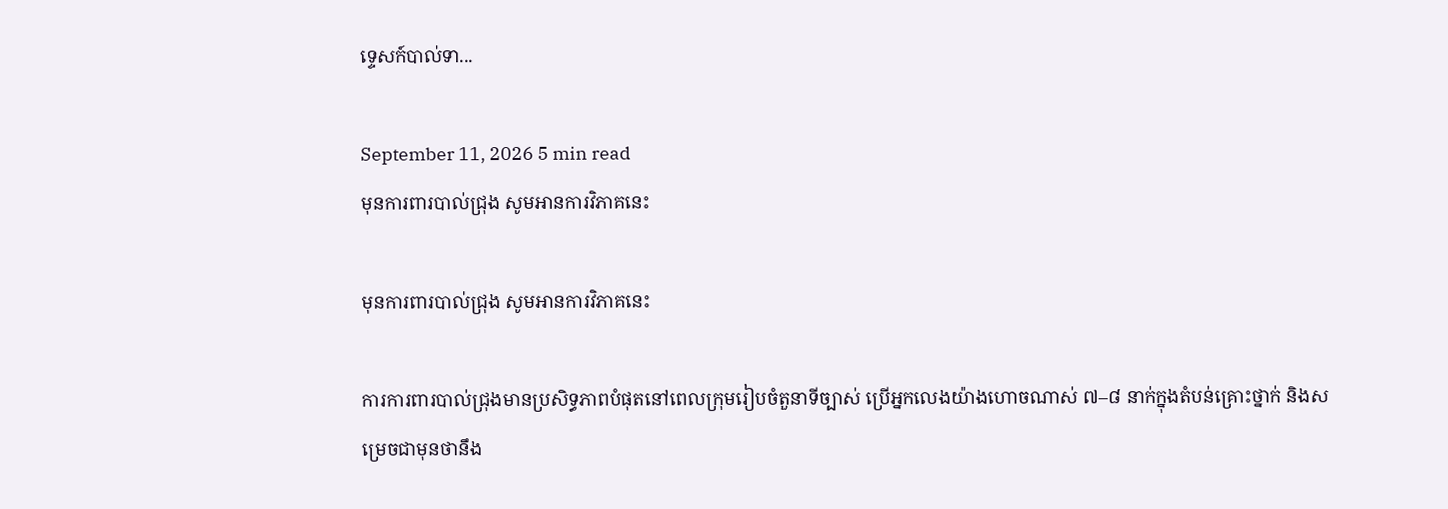ទ្ទេសក៍បាល់ទា...

September 11, 2026 5 min read
មុនការពារបាល់ជ្រុង សូមអានការវិភាគនេះ

មុនការពារបាល់ជ្រុង សូមអានការវិភាគនេះ

ការការពារបាល់ជ្រុងមានប្រសិទ្ធភាពបំផុតនៅពេលក្រុមរៀបចំតួនាទីច្បាស់ ប្រើអ្នកលេងយ៉ាងហោចណាស់ ៧–៨ នាក់ក្នុងតំបន់គ្រោះថ្នាក់ និងសម្រេចជាមុនថានឹង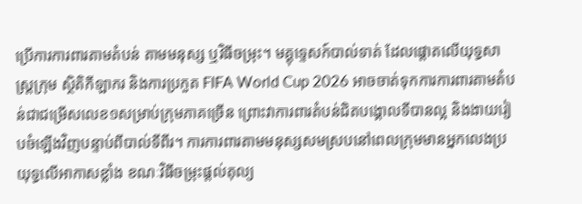ប្រើការការពារតាមតំបន់ តាមមនុស្ស ឬវិធីចម្រុះ។ មគ្គុទ្ទេសក៍បាល់ទាត់ ដែលផ្តោតលើយុទ្ធសាស្ត្រក្រុម ស្ថិតិកីឡាករ និងការប្រកួត FIFA World Cup 2026 អាចចាត់ទុកការការពារតាមតំបន់ជាជម្រើសលេខ១សម្រាប់ក្រុមភាគច្រើន ព្រោះវាការពារតំបន់ជិតបង្គោលទីបានល្អ និងងាយរៀបចំឡើងវិញបន្ទាប់ពីបាល់ទីពីរ។ ការការពារតាមមនុស្សសមស្របនៅពេលក្រុមមានអ្នកលេងប្រយុទ្ធលើអាកាសខ្លាំង ខណៈវិធីចម្រុះផ្តល់តុល្យ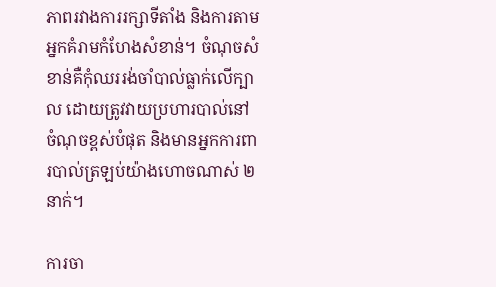ភាពរវាងការរក្សាទីតាំង និងការតាមអ្នកគំរាមកំហែងសំខាន់។ ចំណុចសំខាន់គឺកុំឈររង់ចាំបាល់ធ្លាក់លើក្បាល ដោយត្រូវវាយប្រហារបាល់នៅចំណុចខ្ពស់បំផុត និងមានអ្នកការពារបាល់ត្រឡប់យ៉ាងហោចណាស់ ២ នាក់។

ការចា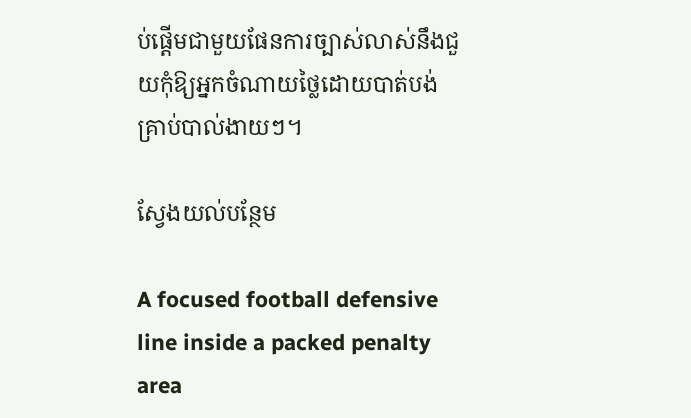ប់ផ្តើមជាមួយផែនការច្បាស់លាស់នឹងជួយកុំឱ្យអ្នកចំណាយថ្លៃដោយបាត់បង់គ្រាប់បាល់ងាយៗ។

ស្វែងយល់បន្ថែម

A focused football defensive line inside a packed penalty area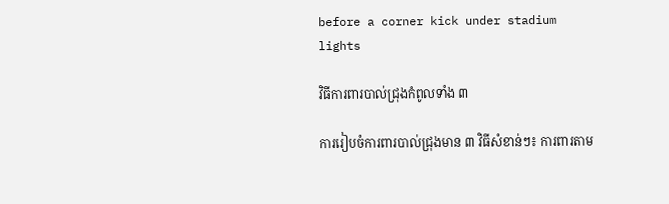before a corner kick under stadium lights

វិធីការពារបាល់ជ្រុងកំពូលទាំង ៣

ការរៀបចំការពារបាល់ជ្រុងមាន ៣ វិធីសំខាន់ៗ៖ ការពារតាម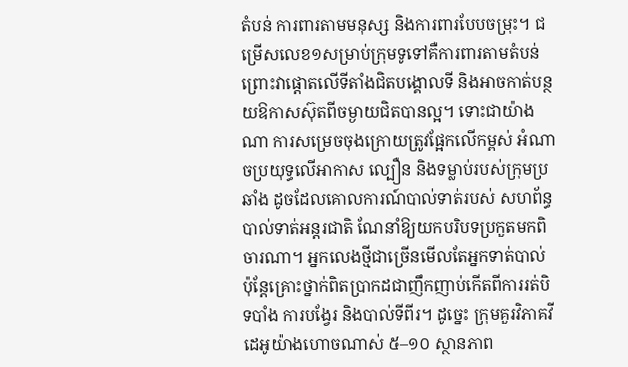តំបន់ ការពារតាមមនុស្ស និងការពារបែបចម្រុះ។ ជម្រើសលេខ១សម្រាប់ក្រុមទូទៅគឺការពារតាមតំបន់ ព្រោះវាផ្តោតលើទីតាំងជិតបង្គោលទី និងអាចកាត់បន្ថយឱកាសស៊ុតពីចម្ងាយជិតបានល្អ។ ទោះជាយ៉ាងណា ការសម្រេចចុងក្រោយត្រូវផ្អែកលើកម្ពស់ អំណាចប្រយុទ្ធលើអាកាស ល្បឿន និងទម្លាប់របស់ក្រុមប្រឆាំង ដូចដែលគោលការណ៍បាល់ទាត់របស់ សហព័ន្ធបាល់ទាត់អន្តរជាតិ ណែនាំឱ្យយកបរិបទប្រកួតមកពិចារណា។ អ្នកលេងថ្មីជាច្រើនមើលតែអ្នកទាត់បាល់ ប៉ុន្តែគ្រោះថ្នាក់ពិតប្រាកដជាញឹកញាប់កើតពីការរត់បិទបាំង ការបង្វែរ និងបាល់ទីពីរ។ ដូច្នេះ ក្រុមគួរវិភាគវីដេអូយ៉ាងហោចណាស់ ៥–១០ ស្ថានភាព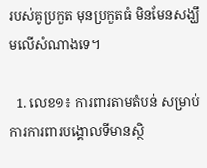របស់គូប្រកួត មុនប្រកួតធំ មិនមែនសង្ឃឹមលើសំណាងទេ។

  1. លេខ១៖ ការពារតាមតំបន់ សម្រាប់ការការពារបង្គោលទីមានស្ថិ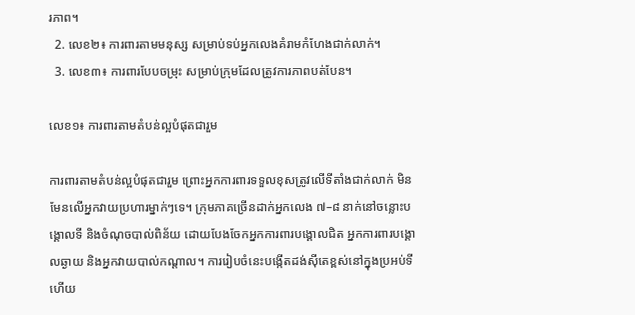រភាព។
  2. លេខ២៖ ការពារតាមមនុស្ស សម្រាប់ទប់អ្នកលេងគំរាមកំហែងជាក់លាក់។
  3. លេខ៣៖ ការពារបែបចម្រុះ សម្រាប់ក្រុមដែលត្រូវការភាពបត់បែន។

លេខ១៖ ការពារតាមតំបន់ល្អបំផុតជារួម

ការពារតាមតំបន់ល្អបំផុតជារួម ព្រោះអ្នកការពារទទួលខុសត្រូវលើទីតាំងជាក់លាក់ មិនមែនលើអ្នកវាយប្រហារម្នាក់ៗទេ។ ក្រុមភាគច្រើនដាក់អ្នកលេង ៧–៨ នាក់នៅចន្លោះបង្គោលទី និងចំណុចបាល់ពិន័យ ដោយបែងចែកអ្នកការពារបង្គោលជិត អ្នកការពារបង្គោលឆ្ងាយ និងអ្នកវាយបាល់កណ្តាល។ ការរៀបចំនេះបង្កើតដង់ស៊ីតេខ្ពស់នៅក្នុងប្រអប់ទី ហើយ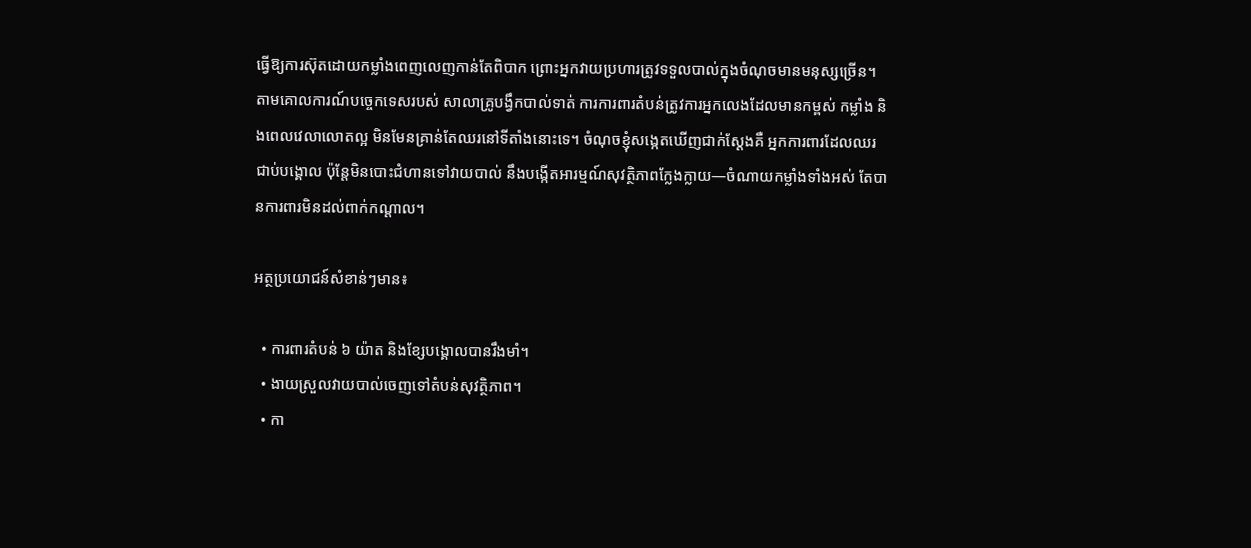ធ្វើឱ្យការស៊ុតដោយកម្លាំងពេញលេញកាន់តែពិបាក ព្រោះអ្នកវាយប្រហារត្រូវទទួលបាល់ក្នុងចំណុចមានមនុស្សច្រើន។ តាមគោលការណ៍បច្ចេកទេសរបស់ សាលាគ្រូបង្វឹកបាល់ទាត់ ការការពារតំបន់ត្រូវការអ្នកលេងដែលមានកម្ពស់ កម្លាំង និងពេលវេលាលោតល្អ មិនមែនគ្រាន់តែឈរនៅទីតាំងនោះទេ។ ចំណុចខ្ញុំសង្កេតឃើញជាក់ស្តែងគឺ អ្នកការពារដែលឈរជាប់បង្គោល ប៉ុន្តែមិនបោះជំហានទៅវាយបាល់ នឹងបង្កើតអារម្មណ៍សុវត្ថិភាពក្លែងក្លាយ—ចំណាយកម្លាំងទាំងអស់ តែបានការពារមិនដល់ពាក់កណ្តាល។

អត្ថប្រយោជន៍សំខាន់ៗមាន៖

  • ការពារតំបន់ ៦ យ៉ាត និងខ្សែបង្គោលបានរឹងមាំ។
  • ងាយស្រួលវាយបាល់ចេញទៅតំបន់សុវត្ថិភាព។
  • កា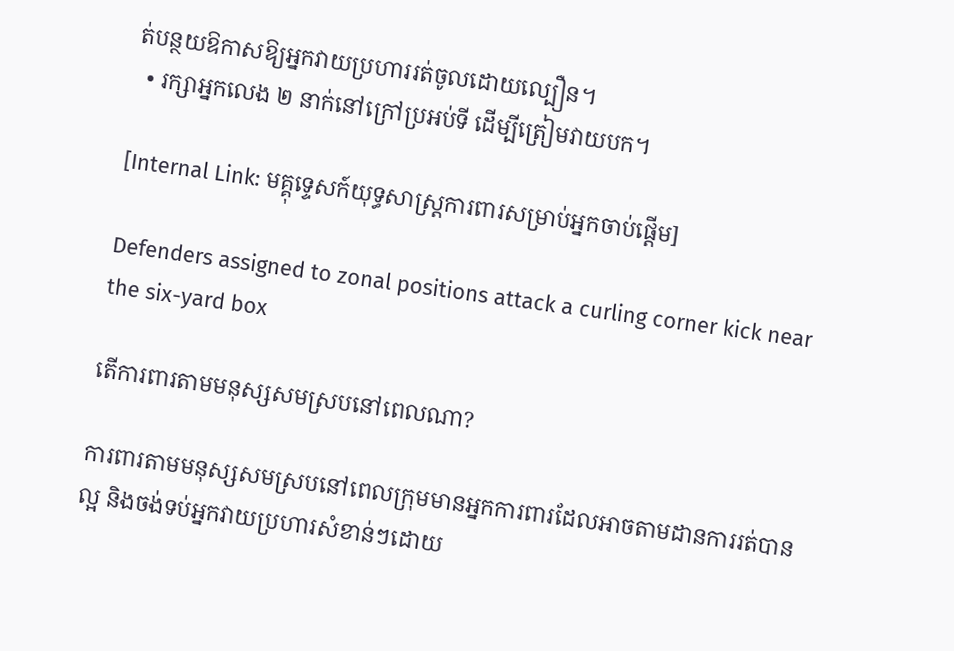ត់បន្ថយឱកាសឱ្យអ្នកវាយប្រហាររត់ចូលដោយល្បឿន។
  • រក្សាអ្នកលេង ២ នាក់នៅក្រៅប្រអប់ទី ដើម្បីត្រៀមវាយបក។

[Internal Link: មគ្គុទ្ទេសក៍យុទ្ធសាស្ត្រការពារសម្រាប់អ្នកចាប់ផ្តើម]

Defenders assigned to zonal positions attack a curling corner kick near the six-yard box

តើការពារតាមមនុស្សសមស្របនៅពេលណា?

ការពារតាមមនុស្សសមស្របនៅពេលក្រុមមានអ្នកការពារដែលអាចតាមដានការរត់បានល្អ និងចង់ទប់អ្នកវាយប្រហារសំខាន់ៗដោយ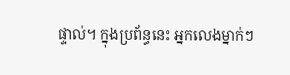ផ្ទាល់។ ក្នុងប្រព័ន្ធនេះ អ្នកលេងម្នាក់ៗ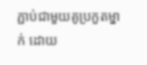ភ្ជាប់ជាមួយគូប្រកួតម្នាក់ ដោយ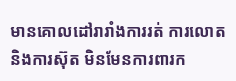មានគោលដៅរារាំងការរត់ ការលោត និងការស៊ុត មិនមែនការពារក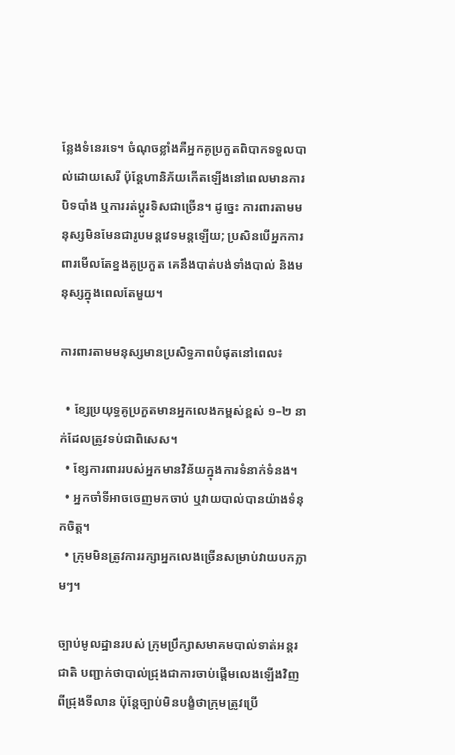ន្លែងទំនេរទេ។ ចំណុចខ្លាំងគឺអ្នកគូប្រកួតពិបាកទទួលបាល់ដោយសេរី ប៉ុន្តែហានិភ័យកើតឡើងនៅពេលមានការបិទបាំង ឬការរត់ប្តូរទិសជាច្រើន។ ដូច្នេះ ការពារតាមមនុស្សមិនមែនជារូបមន្តវេទមន្តឡើយ; ប្រសិនបើអ្នកការពារមើលតែខ្នងគូប្រកួត គេនឹងបាត់បង់ទាំងបាល់ និងមនុស្សក្នុងពេលតែមួយ។

ការពារតាមមនុស្សមានប្រសិទ្ធភាពបំផុតនៅពេល៖

  • ខ្សែប្រយុទ្ធគូប្រកួតមានអ្នកលេងកម្ពស់ខ្ពស់ ១–២ នាក់ដែលត្រូវទប់ជាពិសេស។
  • ខ្សែការពាររបស់អ្នកមានវិន័យក្នុងការទំនាក់ទំនង។
  • អ្នកចាំទីអាចចេញមកចាប់ ឬវាយបាល់បានយ៉ាងទំនុកចិត្ត។
  • ក្រុមមិនត្រូវការរក្សាអ្នកលេងច្រើនសម្រាប់វាយបកភ្លាមៗ។

ច្បាប់មូលដ្ឋានរបស់ ក្រុមប្រឹក្សាសមាគមបាល់ទាត់អន្តរជាតិ បញ្ជាក់ថាបាល់ជ្រុងជាការចាប់ផ្តើមលេងឡើងវិញពីជ្រុងទីលាន ប៉ុន្តែច្បាប់មិនបង្ខំថាក្រុមត្រូវប្រើ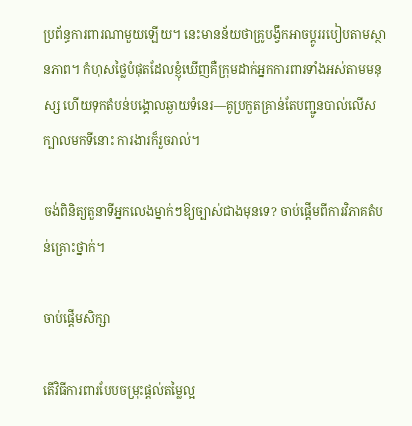ប្រព័ន្ធការពារណាមួយឡើយ។ នេះមានន័យថាគ្រូបង្វឹកអាចប្តូររបៀបតាមស្ថានភាព។ កំហុសថ្លៃបំផុតដែលខ្ញុំឃើញគឺក្រុមដាក់អ្នកការពារទាំងអស់តាមមនុស្ស ហើយទុកតំបន់បង្គោលឆ្ងាយទំនេរ—គូប្រកួតគ្រាន់តែបញ្ជូនបាល់លើសក្បាលមកទីនោះ ការងារក៏រួចរាល់។

ចង់ពិនិត្យតួនាទីអ្នកលេងម្នាក់ៗឱ្យច្បាស់ជាងមុនទេ? ចាប់ផ្តើមពីការវិភាគតំបន់គ្រោះថ្នាក់។

ចាប់ផ្តើមសិក្សា

តើវិធីការពារបែបចម្រុះផ្តល់តម្លៃល្អ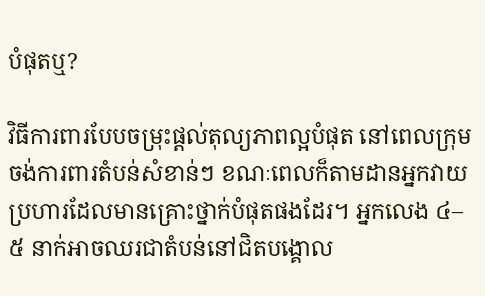បំផុតឬ?

វិធីការពារបែបចម្រុះផ្តល់តុល្យភាពល្អបំផុត នៅពេលក្រុមចង់ការពារតំបន់សំខាន់ៗ ខណៈពេលក៏តាមដានអ្នកវាយប្រហារដែលមានគ្រោះថ្នាក់បំផុតផងដែរ។ អ្នកលេង ៤–៥ នាក់អាចឈរជាតំបន់នៅជិតបង្គោល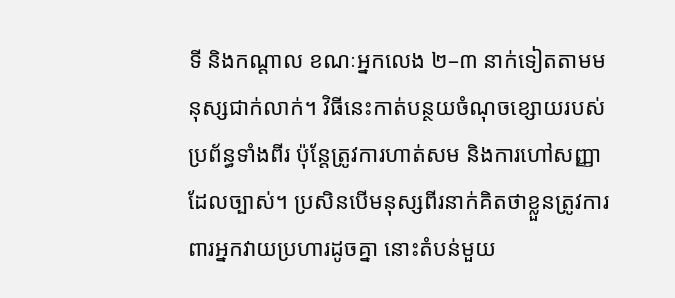ទី និងកណ្តាល ខណៈអ្នកលេង ២–៣ នាក់ទៀតតាមមនុស្សជាក់លាក់។ វិធីនេះកាត់បន្ថយចំណុចខ្សោយរបស់ប្រព័ន្ធទាំងពីរ ប៉ុន្តែត្រូវការហាត់សម និងការហៅសញ្ញាដែលច្បាស់។ ប្រសិនបើមនុស្សពីរនាក់គិតថាខ្លួនត្រូវការពារអ្នកវាយប្រហារដូចគ្នា នោះតំបន់មួយ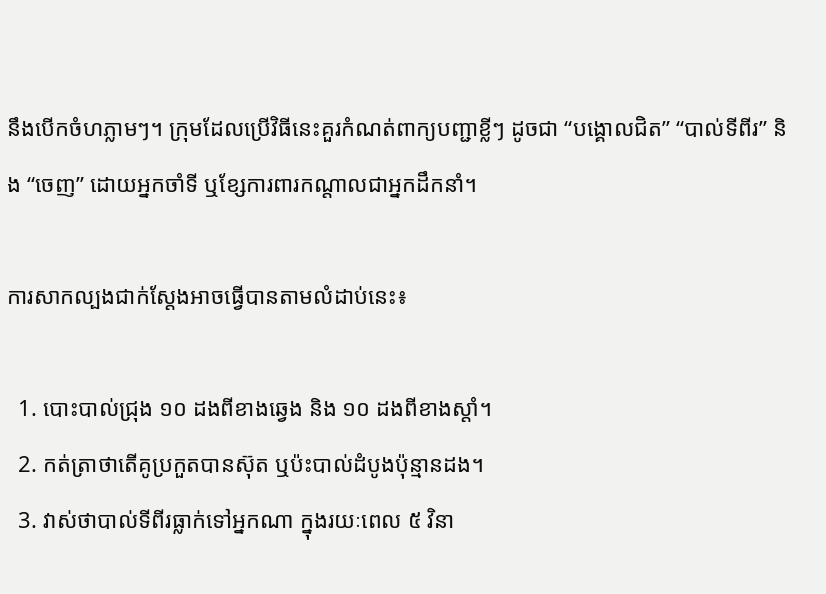នឹងបើកចំហភ្លាមៗ។ ក្រុមដែលប្រើវិធីនេះគួរកំណត់ពាក្យបញ្ជាខ្លីៗ ដូចជា “បង្គោលជិត” “បាល់ទីពីរ” និង “ចេញ” ដោយអ្នកចាំទី ឬខ្សែការពារកណ្តាលជាអ្នកដឹកនាំ។

ការសាកល្បងជាក់ស្តែងអាចធ្វើបានតាមលំដាប់នេះ៖

  1. បោះបាល់ជ្រុង ១០ ដងពីខាងឆ្វេង និង ១០ ដងពីខាងស្តាំ។
  2. កត់ត្រាថាតើគូប្រកួតបានស៊ុត ឬប៉ះបាល់ដំបូងប៉ុន្មានដង។
  3. វាស់ថាបាល់ទីពីរធ្លាក់ទៅអ្នកណា ក្នុងរយៈពេល ៥ វិនា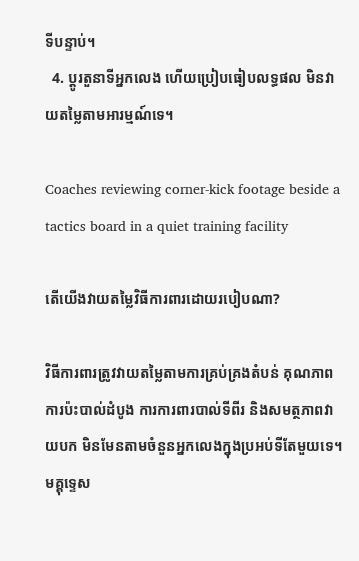ទីបន្ទាប់។
  4. ប្តូរតួនាទីអ្នកលេង ហើយប្រៀបធៀបលទ្ធផល មិនវាយតម្លៃតាមអារម្មណ៍ទេ។

Coaches reviewing corner-kick footage beside a tactics board in a quiet training facility

តើយើងវាយតម្លៃវិធីការពារដោយរបៀបណា?

វិធីការពារត្រូវវាយតម្លៃតាមការគ្រប់គ្រងតំបន់ គុណភាពការប៉ះបាល់ដំបូង ការការពារបាល់ទីពីរ និងសមត្ថភាពវាយបក មិនមែនតាមចំនួនអ្នកលេងក្នុងប្រអប់ទីតែមួយទេ។ មគ្គុទ្ទេស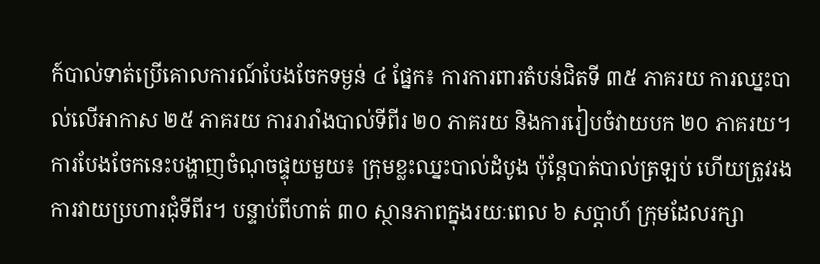ក៍បាល់ទាត់ប្រើគោលការណ៍បែងចែកទម្ងន់ ៤ ផ្នែក៖ ការការពារតំបន់ជិតទី ៣៥ ភាគរយ ការឈ្នះបាល់លើអាកាស ២៥ ភាគរយ ការរារាំងបាល់ទីពីរ ២០ ភាគរយ និងការរៀបចំវាយបក ២០ ភាគរយ។ ការបែងចែកនេះបង្ហាញចំណុចផ្ទុយមួយ៖ ក្រុមខ្លះឈ្នះបាល់ដំបូង ប៉ុន្តែបាត់បាល់ត្រឡប់ ហើយត្រូវរងការវាយប្រហារជុំទីពីរ។ បន្ទាប់ពីហាត់ ៣០ ស្ថានភាពក្នុងរយៈពេល ៦ សប្តាហ៍ ក្រុមដែលរក្សា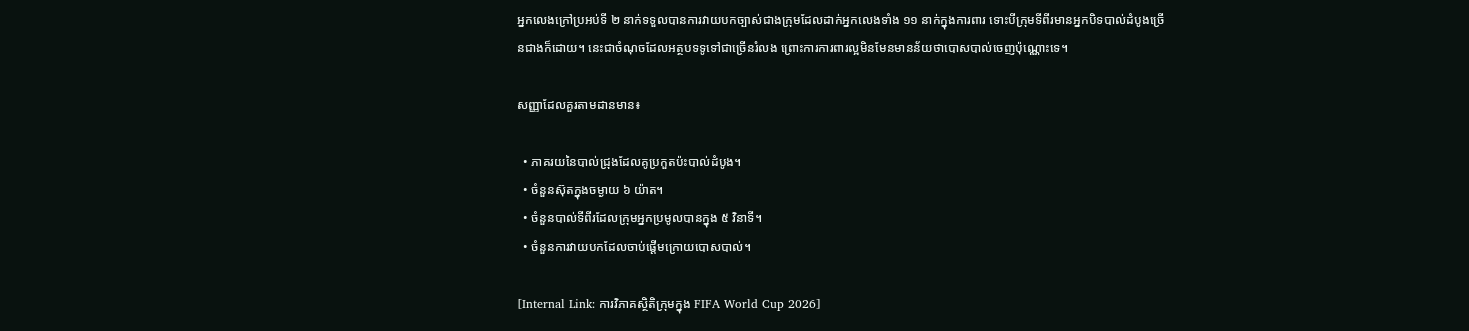អ្នកលេងក្រៅប្រអប់ទី ២ នាក់ទទួលបានការវាយបកច្បាស់ជាងក្រុមដែលដាក់អ្នកលេងទាំង ១១ នាក់ក្នុងការពារ ទោះបីក្រុមទីពីរមានអ្នកបិទបាល់ដំបូងច្រើនជាងក៏ដោយ។ នេះជាចំណុចដែលអត្ថបទទូទៅជាច្រើនរំលង ព្រោះការការពារល្អមិនមែនមានន័យថាបោសបាល់ចេញប៉ុណ្ណោះទេ។

សញ្ញាដែលគួរតាមដានមាន៖

  • ភាគរយនៃបាល់ជ្រុងដែលគូប្រកួតប៉ះបាល់ដំបូង។
  • ចំនួនស៊ុតក្នុងចម្ងាយ ៦ យ៉ាត។
  • ចំនួនបាល់ទីពីរដែលក្រុមអ្នកប្រមូលបានក្នុង ៥ វិនាទី។
  • ចំនួនការវាយបកដែលចាប់ផ្តើមក្រោយបោសបាល់។

[Internal Link: ការវិភាគស្ថិតិក្រុមក្នុង FIFA World Cup 2026]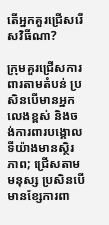តើអ្នកគួរជ្រើសរើសវិធីណា?

ក្រុមគួរជ្រើសការពារតាមតំបន់ ប្រសិនបើមានអ្នកលេងខ្ពស់ និងចង់ការពារបង្គោលទីយ៉ាងមានស្ថិរភាព; ជ្រើសតាមមនុស្ស ប្រសិនបើមានខ្សែការពា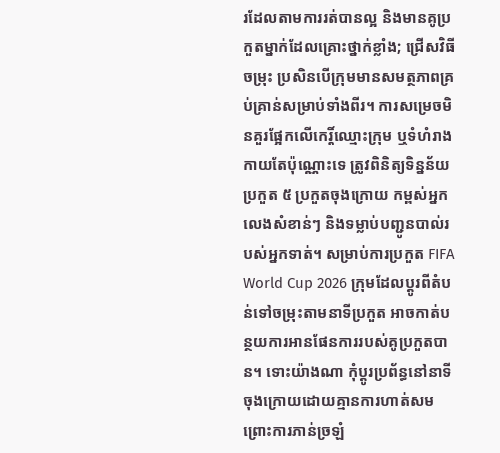រដែលតាមការរត់បានល្អ និងមានគូប្រកួតម្នាក់ដែលគ្រោះថ្នាក់ខ្លាំង; ជ្រើសវិធីចម្រុះ ប្រសិនបើក្រុមមានសមត្ថភាពគ្រប់គ្រាន់សម្រាប់ទាំងពីរ។ ការសម្រេចមិនគួរផ្អែកលើកេរ្តិ៍ឈ្មោះក្រុម ឬទំហំរាងកាយតែប៉ុណ្ណោះទេ ត្រូវពិនិត្យទិន្នន័យប្រកួត ៥ ប្រកួតចុងក្រោយ កម្ពស់អ្នកលេងសំខាន់ៗ និងទម្លាប់បញ្ជូនបាល់របស់អ្នកទាត់។ សម្រាប់ការប្រកួត FIFA World Cup 2026 ក្រុមដែលប្តូរពីតំបន់ទៅចម្រុះតាមនាទីប្រកួត អាចកាត់បន្ថយការអានផែនការរបស់គូប្រកួតបាន។ ទោះយ៉ាងណា កុំប្តូរប្រព័ន្ធនៅនាទីចុងក្រោយដោយគ្មានការហាត់សម ព្រោះការភាន់ច្រឡំ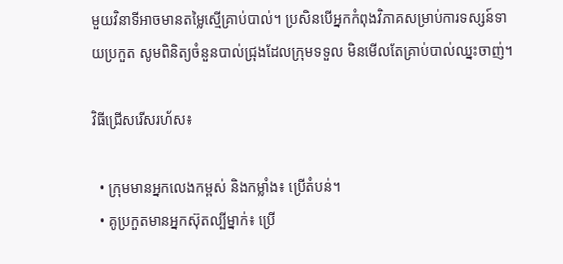មួយវិនាទីអាចមានតម្លៃស្មើគ្រាប់បាល់។ ប្រសិនបើអ្នកកំពុងវិភាគសម្រាប់ការទស្សន៍ទាយប្រកួត សូមពិនិត្យចំនួនបាល់ជ្រុងដែលក្រុមទទួល មិនមើលតែគ្រាប់បាល់ឈ្នះចាញ់។

វិធីជ្រើសរើសរហ័ស៖

  • ក្រុមមានអ្នកលេងកម្ពស់ និងកម្លាំង៖ ប្រើតំបន់។
  • គូប្រកួតមានអ្នកស៊ុតល្បីម្នាក់៖ ប្រើ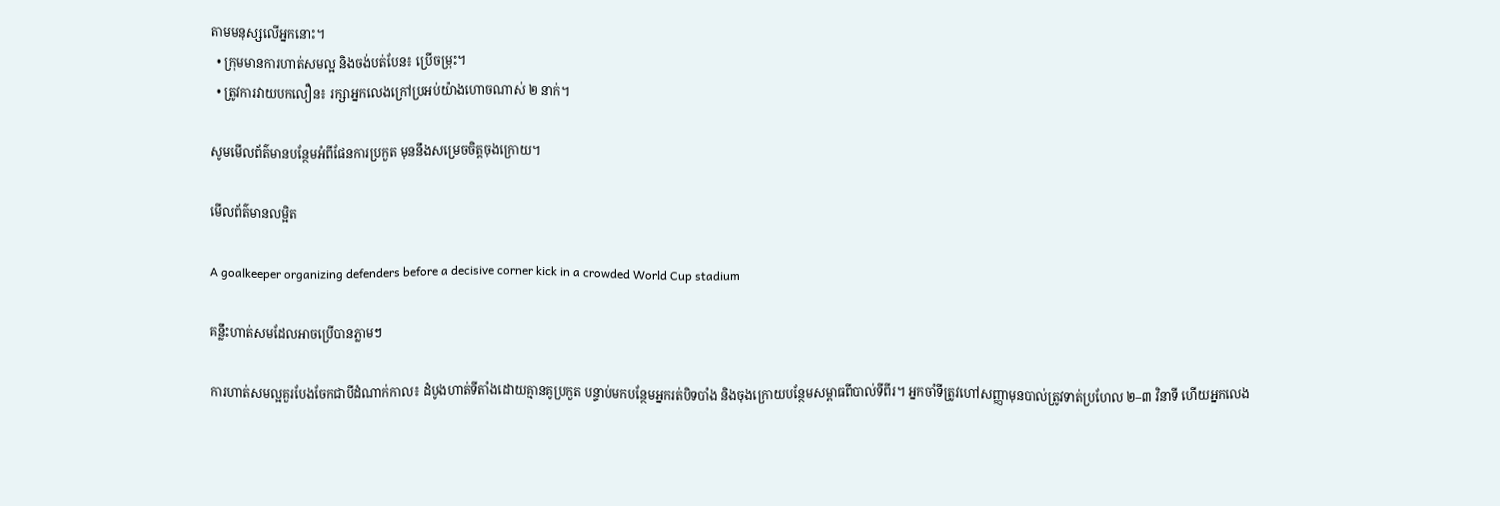តាមមនុស្សលើអ្នកនោះ។
  • ក្រុមមានការហាត់សមល្អ និងចង់បត់បែន៖ ប្រើចម្រុះ។
  • ត្រូវការវាយបកលឿន៖ រក្សាអ្នកលេងក្រៅប្រអប់យ៉ាងហោចណាស់ ២ នាក់។

សូមមើលព័ត៌មានបន្ថែមអំពីផែនការប្រកួត មុននឹងសម្រេចចិត្តចុងក្រោយ។

មើលព័ត៌មានលម្អិត

A goalkeeper organizing defenders before a decisive corner kick in a crowded World Cup stadium

គន្លឹះហាត់សមដែលអាចប្រើបានភ្លាមៗ

ការហាត់សមល្អគួរបែងចែកជាបីដំណាក់កាល៖ ដំបូងហាត់ទីតាំងដោយគ្មានគូប្រកួត បន្ទាប់មកបន្ថែមអ្នករត់បិទបាំង និងចុងក្រោយបន្ថែមសម្ពាធពីបាល់ទីពីរ។ អ្នកចាំទីត្រូវហៅសញ្ញាមុនបាល់ត្រូវទាត់ប្រហែល ២–៣ វិនាទី ហើយអ្នកលេង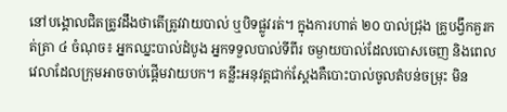នៅបង្គោលជិតត្រូវដឹងថាតើត្រូវវាយបាល់ ឬបិទផ្លូវរត់។ ក្នុងការហាត់ ២០ បាល់ជ្រុង គ្រូបង្វឹកគួរកត់ត្រា ៤ ចំណុច៖ អ្នកឈ្នះបាល់ដំបូង អ្នកទទួលបាល់ទីពីរ ចម្ងាយបាល់ដែលបោសចេញ និងពេលវេលាដែលក្រុមអាចចាប់ផ្តើមវាយបក។ គន្លឹះអនុវត្តជាក់ស្តែងគឺបោះបាល់ចូលតំបន់ចម្រុះ មិន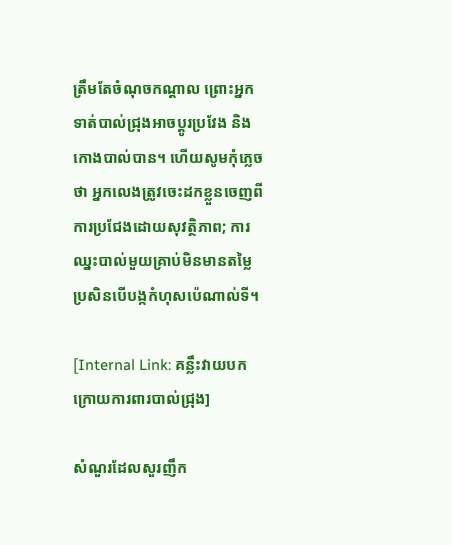ត្រឹមតែចំណុចកណ្តាល ព្រោះអ្នកទាត់បាល់ជ្រុងអាចប្តូរប្រវែង និងកោងបាល់បាន។ ហើយសូមកុំភ្លេចថា អ្នកលេងត្រូវចេះដកខ្លួនចេញពីការប្រជែងដោយសុវត្ថិភាព; ការឈ្នះបាល់មួយគ្រាប់មិនមានតម្លៃ ប្រសិនបើបង្កកំហុសប៉េណាល់ទី។

[Internal Link: គន្លឹះវាយបកក្រោយការពារបាល់ជ្រុង]

សំណួរដែលសួរញឹក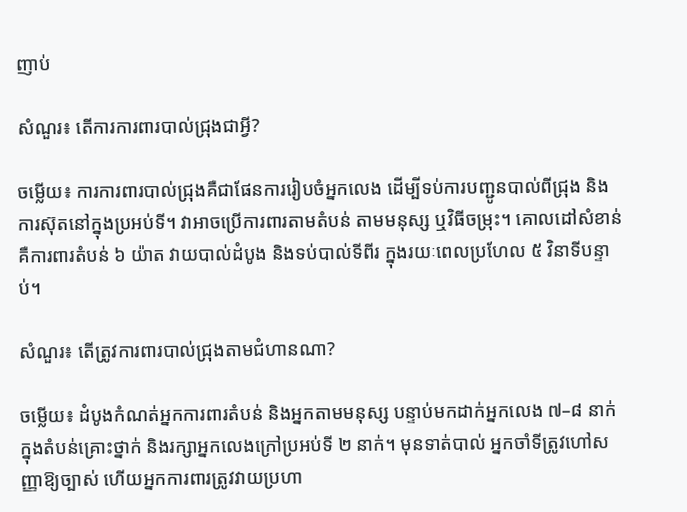ញាប់

សំណួរ៖ តើការការពារបាល់ជ្រុងជាអ្វី?

ចម្លើយ៖ ការការពារបាល់ជ្រុងគឺជាផែនការរៀបចំអ្នកលេង ដើម្បីទប់ការបញ្ជូនបាល់ពីជ្រុង និងការស៊ុតនៅក្នុងប្រអប់ទី។ វាអាចប្រើការពារតាមតំបន់ តាមមនុស្ស ឬវិធីចម្រុះ។ គោលដៅសំខាន់គឺការពារតំបន់ ៦ យ៉ាត វាយបាល់ដំបូង និងទប់បាល់ទីពីរ ក្នុងរយៈពេលប្រហែល ៥ វិនាទីបន្ទាប់។

សំណួរ៖ តើត្រូវការពារបាល់ជ្រុងតាមជំហានណា?

ចម្លើយ៖ ដំបូងកំណត់អ្នកការពារតំបន់ និងអ្នកតាមមនុស្ស បន្ទាប់មកដាក់អ្នកលេង ៧–៨ នាក់ក្នុងតំបន់គ្រោះថ្នាក់ និងរក្សាអ្នកលេងក្រៅប្រអប់ទី ២ នាក់។ មុនទាត់បាល់ អ្នកចាំទីត្រូវហៅសញ្ញាឱ្យច្បាស់ ហើយអ្នកការពារត្រូវវាយប្រហា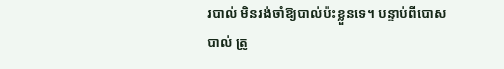របាល់ មិនរង់ចាំឱ្យបាល់ប៉ះខ្លួនទេ។ បន្ទាប់ពីបោសបាល់ ត្រូ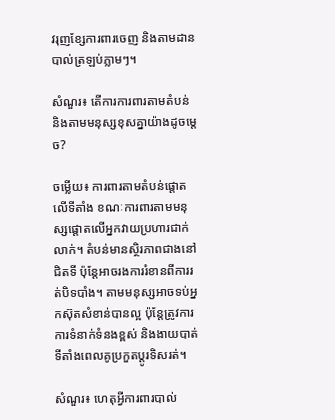វរុញខ្សែការពារចេញ និងតាមដានបាល់ត្រឡប់ភ្លាមៗ។

សំណួរ៖ តើការការពារតាមតំបន់ និងតាមមនុស្សខុសគ្នាយ៉ាងដូចម្តេច?

ចម្លើយ៖ ការពារតាមតំបន់ផ្តោតលើទីតាំង ខណៈការពារតាមមនុស្សផ្តោតលើអ្នកវាយប្រហារជាក់លាក់។ តំបន់មានស្ថិរភាពជាងនៅជិតទី ប៉ុន្តែអាចរងការរំខានពីការរត់បិទបាំង។ តាមមនុស្សអាចទប់អ្នកស៊ុតសំខាន់បានល្អ ប៉ុន្តែត្រូវការការទំនាក់ទំនងខ្ពស់ និងងាយបាត់ទីតាំងពេលគូប្រកួតប្តូរទិសរត់។

សំណួរ៖ ហេតុអ្វីការពារបាល់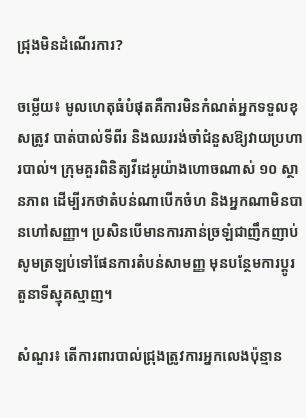ជ្រុងមិនដំណើរការ?

ចម្លើយ៖ មូលហេតុធំបំផុតគឺការមិនកំណត់អ្នកទទួលខុសត្រូវ បាត់បាល់ទីពីរ និងឈររង់ចាំជំនួសឱ្យវាយប្រហារបាល់។ ក្រុមគួរពិនិត្យវីដេអូយ៉ាងហោចណាស់ ១០ ស្ថានភាព ដើម្បីរកថាតំបន់ណាបើកចំហ និងអ្នកណាមិនបានហៅសញ្ញា។ ប្រសិនបើមានការភាន់ច្រឡំជាញឹកញាប់ សូមត្រឡប់ទៅផែនការតំបន់សាមញ្ញ មុនបន្ថែមការប្តូរតួនាទីស្មុគស្មាញ។

សំណួរ៖ តើការពារបាល់ជ្រុងត្រូវការអ្នកលេងប៉ុន្មាន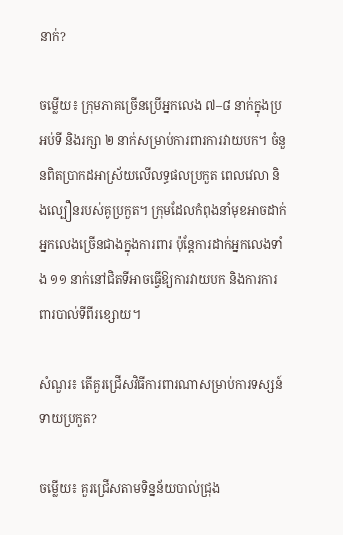នាក់?

ចម្លើយ៖ ក្រុមភាគច្រើនប្រើអ្នកលេង ៧–៨ នាក់ក្នុងប្រអប់ទី និងរក្សា ២ នាក់សម្រាប់ការពារការវាយបក។ ចំនួនពិតប្រាកដអាស្រ័យលើលទ្ធផលប្រកួត ពេលវេលា និងល្បឿនរបស់គូប្រកួត។ ក្រុមដែលកំពុងនាំមុខអាចដាក់អ្នកលេងច្រើនជាងក្នុងការពារ ប៉ុន្តែការដាក់អ្នកលេងទាំង ១១ នាក់នៅជិតទីអាចធ្វើឱ្យការវាយបក និងការការពារបាល់ទីពីរខ្សោយ។

សំណួរ៖ តើគួរជ្រើសវិធីការពារណាសម្រាប់ការទស្សន៍ទាយប្រកួត?

ចម្លើយ៖ គួរជ្រើសតាមទិន្នន័យបាល់ជ្រុង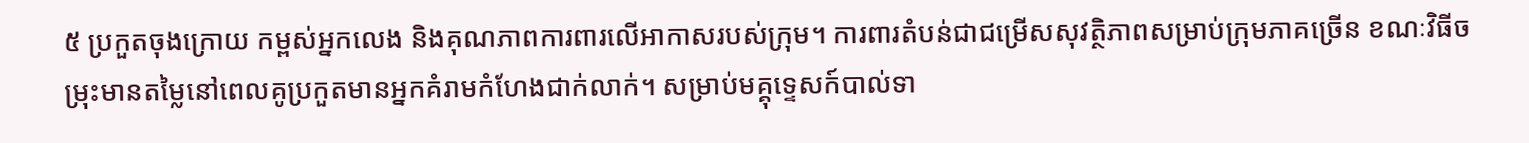៥ ប្រកួតចុងក្រោយ កម្ពស់អ្នកលេង និងគុណភាពការពារលើអាកាសរបស់ក្រុម។ ការពារតំបន់ជាជម្រើសសុវត្ថិភាពសម្រាប់ក្រុមភាគច្រើន ខណៈវិធីចម្រុះមានតម្លៃនៅពេលគូប្រកួតមានអ្នកគំរាមកំហែងជាក់លាក់។ សម្រាប់មគ្គុទ្ទេសក៍បាល់ទា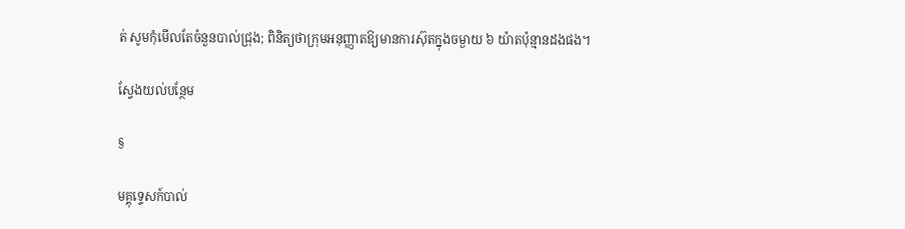ត់ សូមកុំមើលតែចំនួនបាល់ជ្រុង; ពិនិត្យថាក្រុមអនុញ្ញាតឱ្យមានការស៊ុតក្នុងចម្ងាយ ៦ យ៉ាតប៉ុន្មានដងផង។

ស្វែងយល់បន្ថែម

§

មគ្គុទ្ទេសក៍បាល់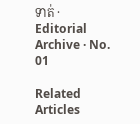ទាត់ · Editorial Archive · No. 01

Related Articles